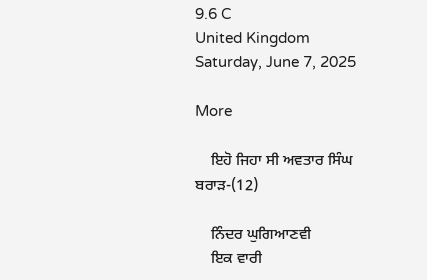9.6 C
United Kingdom
Saturday, June 7, 2025

More

    ਇਹੋ ਜਿਹਾ ਸੀ ਅਵਤਾਰ ਸਿੰਘ ਬਰਾੜ-(12)

    ਨਿੰਦਰ ਘੁਗਿਆਣਵੀ
    ਇਕ ਵਾਰੀ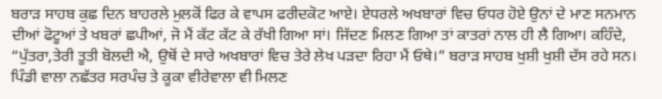ਬਰਾੜ ਸਾਹਬ ਕੁਛ ਦਿਨ ਬਾਹਰਲੇ ਮੁਲਕੋਂ ਫਿਰ ਕੇ ਵਾਪਸ ਫਰੀਦਕੋਟ ਆਏ। ਏਧਰਲੇ ਅਖਬਾਰਾਂ ਵਿਚ ਓਧਰ ਹੋਏ ਉਨਾਂ ਦੇ ਮਾਣ ਸਨਮਾਨ ਦੀਆਂ ਫੋਟੂਆਂ ਤੇ ਖਬਰਾਂ ਛਪੀਆਂ, ਜੋ ਮੈਂ ਕੱਟ ਕੱਟ ਕੇ ਰੱਖੀ ਗਿਆ ਸਾਂ। ਜਿੱਦਣ ਮਿਲਣ ਗਿਆ ਤਾਂ ਕਾਤਰਾਂ ਨਾਲ ਹੀ ਲੈ ਗਿਆ। ਕਹਿੰਦੇ, “ਪੁੱਤਰਾ,ਤੇਰੀ ਤੂਤੀ ਬੋਲਦੀ ਐ, ਉਥੋਂ ਦੇ ਸਾਰੇ ਅਖਬਾਰਾਂ ਵਿਚ ਤੇਰੇ ਲੇਖ ਪੜਦਾ ਰਿਹਾ ਮੈਂ ਓਥੇ।” ਬਰਾੜ ਸਾਹਬ ਖੁਸ਼ੀ ਖੁਸ਼ੀ ਦੱਸ ਰਹੇ ਸਨ। ਪਿੰਡੀ ਵਾਲਾ ਨਛੱਤਰ ਸਰਪੰਚ ਤੇ ਕੂਕਾ ਵੀਰੇਵਾਲਾ ਵੀ ਮਿਲਣ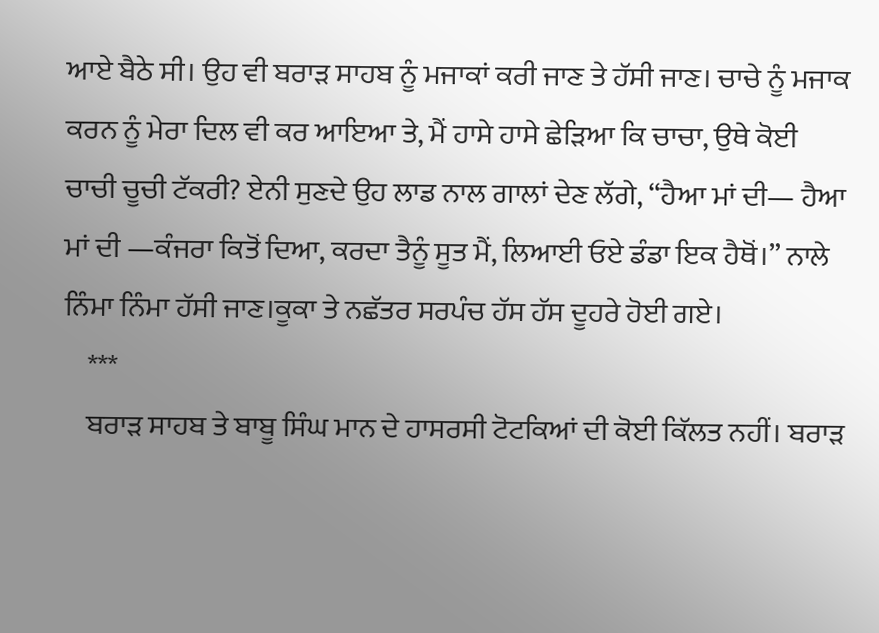ਆਏ ਬੈਠੇ ਸੀ। ਉਹ ਵੀ ਬਰਾੜ ਸਾਹਬ ਨੂੰ ਮਜਾਕਾਂ ਕਰੀ ਜਾਣ ਤੇ ਹੱਸੀ ਜਾਣ। ਚਾਚੇ ਨੂੰ ਮਜਾਕ ਕਰਨ ਨੂੰ ਮੇਰਾ ਦਿਲ ਵੀ ਕਰ ਆਇਆ ਤੇ, ਮੈਂ ਹਾਸੇ ਹਾਸੇ ਛੇੜਿਆ ਕਿ ਚਾਚਾ, ਉਥੇ ਕੋਈ ਚਾਚੀ ਚੂਚੀ ਟੱਕਰੀ? ਏਨੀ ਸੁਣਦੇ ਉਹ ਲਾਡ ਨਾਲ ਗਾਲਾਂ ਦੇਣ ਲੱਗੇ, “ਹੈਆ ਮਾਂ ਦੀ— ਹੈਆ ਮਾਂ ਦੀ —ਕੰਜਰਾ ਕਿਤੋਂ ਦਿਆ, ਕਰਦਾ ਤੈਨੂੰ ਸੂਤ ਮੈਂ, ਲਿਆਈ ਓਏ ਡੰਡਾ ਇਕ ਹੈਥੋਂ।” ਨਾਲੇ ਨਿੰਮਾ ਨਿੰਮਾ ਹੱਸੀ ਜਾਣ।ਕੂਕਾ ਤੇ ਨਛੱਤਰ ਸਰਪੰਚ ਹੱਸ ਹੱਸ ਦੂਹਰੇ ਹੋਈ ਗਏ।
    ***
    ਬਰਾੜ ਸਾਹਬ ਤੇ ਬਾਬੂ ਸਿੰਘ ਮਾਨ ਦੇ ਹਾਸਰਸੀ ਟੋਟਕਿਆਂ ਦੀ ਕੋਈ ਕਿੱਲਤ ਨਹੀਂ। ਬਰਾੜ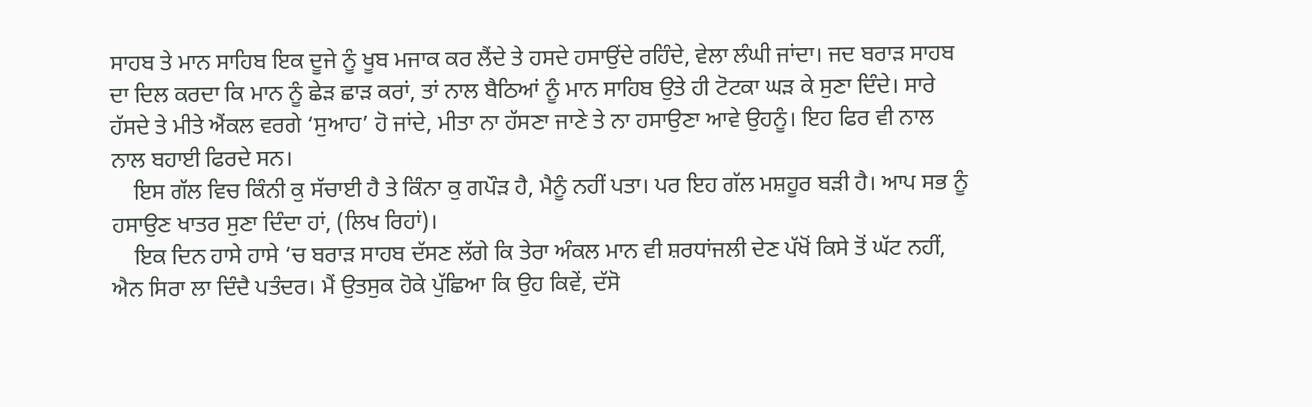ਸਾਹਬ ਤੇ ਮਾਨ ਸਾਹਿਬ ਇਕ ਦੂਜੇ ਨੂੰ ਖੂਬ ਮਜਾਕ ਕਰ ਲੈਂਦੇ ਤੇ ਹਸਦੇ ਹਸਾਉਂਦੇ ਰਹਿੰਦੇ, ਵੇਲਾ ਲੰਘੀ ਜਾਂਦਾ। ਜਦ ਬਰਾੜ ਸਾਹਬ ਦਾ ਦਿਲ ਕਰਦਾ ਕਿ ਮਾਨ ਨੂੰ ਛੇੜ ਛਾੜ ਕਰਾਂ, ਤਾਂ ਨਾਲ ਬੈਠਿਆਂ ਨੂੰ ਮਾਨ ਸਾਹਿਬ ਉਤੇ ਹੀ ਟੋਟਕਾ ਘੜ ਕੇ ਸੁਣਾ ਦਿੰਦੇ। ਸਾਰੇ ਹੱਸਦੇ ਤੇ ਮੀਤੇ ਐਂਕਲ ਵਰਗੇ ‘ਸੁਆਹ’ ਹੋ ਜਾਂਦੇ, ਮੀਤਾ ਨਾ ਹੱਸਣਾ ਜਾਣੇ ਤੇ ਨਾ ਹਸਾਉਣਾ ਆਵੇ ਉਹਨੂੰ। ਇਹ ਫਿਰ ਵੀ ਨਾਲ ਨਾਲ ਬਹਾਈ ਫਿਰਦੇ ਸਨ।
    ਇਸ ਗੱਲ ਵਿਚ ਕਿੰਨੀ ਕੁ ਸੱਚਾਈ ਹੈ ਤੇ ਕਿੰਨਾ ਕੁ ਗਪੌੜ ਹੈ, ਮੈਨੂੰ ਨਹੀਂ ਪਤਾ। ਪਰ ਇਹ ਗੱਲ ਮਸ਼ਹੂਰ ਬੜੀ ਹੈ। ਆਪ ਸਭ ਨੂੰ ਹਸਾਉਣ ਖਾਤਰ ਸੁਣਾ ਦਿੰਦਾ ਹਾਂ, (ਲਿਖ ਰਿਹਾਂ)।
    ਇਕ ਦਿਨ ਹਾਸੇ ਹਾਸੇ ‘ਚ ਬਰਾੜ ਸਾਹਬ ਦੱਸਣ ਲੱਗੇ ਕਿ ਤੇਰਾ ਅੰਕਲ ਮਾਨ ਵੀ ਸ਼ਰਧਾਂਜਲੀ ਦੇਣ ਪੱਖੋਂ ਕਿਸੇ ਤੋਂ ਘੱਟ ਨਹੀਂ, ਐਨ ਸਿਰਾ ਲਾ ਦਿੰਦੈ ਪਤੰਦਰ। ਮੈਂ ਉਤਸੁਕ ਹੋਕੇ ਪੁੱਛਿਆ ਕਿ ਉਹ ਕਿਵੇਂ, ਦੱਸੋ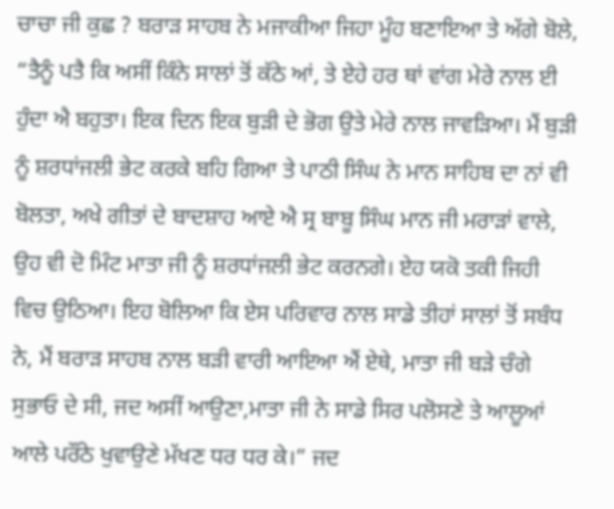ਚਾਚਾ ਜੀ ਕੁਛ ? ਬਰਾੜ ਸਾਹਬ ਨੇ ਮਜਾਕੀਆ ਜਿਹਾ ਮੂੰਹ ਬਣਾਇਆ ਤੇ ਅੱਗੇ ਬੋਲੇ, “ਤੈਨੂੰ ਪਤੈ ਕਿ ਅਸੀਂ ਕਿੰਨੇ ਸਾਲਾਂ ਤੋਂ ਕੱਠੇ ਆਂ, ਤੇ ਏਹੇ ਹਰ ਥਾਂ ਵਾਂਗ ਮੇਰੇ ਨਾਲ ਈ ਹੁੰਦਾ ਐ ਬਹੁਤਾ। ਇਕ ਦਿਨ ਇਕ ਬੁੜੀ ਦੇ ਭੋਗ ਉਤੇ ਮੇਰੇ ਨਾਲ ਜਾਵੜਿਆ। ਮੈਂ ਬੁੜੀ ਨੂੰ ਸ਼ਰਧਾਂਜਲੀ ਭੇਟ ਕਰਕੇ ਬਹਿ ਗਿਆ ਤੇ ਪਾਠੀ ਸਿੰਘ ਨੇ ਮਾਨ ਸਾਹਿਬ ਦਾ ਨਾਂ ਵੀ ਬੋਲਤਾ, ਅਖੇ ਗੀਤਾਂ ਦੇ ਬਾਦਸ਼ਾਹ ਆਏ ਐ ਸ੍ਰ ਬਾਬੂ ਸਿੰਘ ਮਾਨ ਜੀ ਮਰਾੜਾਂ ਵਾਲੇ, ਉਹ ਵੀ ਦੋ ਮਿੰਟ ਮਾਤਾ ਜੀ ਨੂੰ ਸ਼ਰਧਾਂਜਲੀ ਭੇਟ ਕਰਨਗੇ। ਏਹ ਯਕੋ ਤਕੀ ਜਿਹੀ ਵਿਚ ਉਠਿਆ। ਇਹ ਬੋਲਿਆ ਕਿ ਏਸ ਪਰਿਵਾਰ ਨਾਲ ਸਾਡੇ ਤੀਹਾਂ ਸਾਲਾਂ ਤੋਂ ਸਬੰਧ ਨੇ, ਮੈਂ ਬਰਾੜ ਸਾਹਬ ਨਾਲ ਬੜੀ ਵਾਰੀ ਆਇਆ ਐਂ ਏਥੇ, ਮਾਤਾ ਜੀ ਬੜੇ ਚੰਗੇ ਸੁਭਾਓ ਦੇ ਸੀ, ਜਦ ਅਸੀਂ ਆਉਣਾ,ਮਾਤਾ ਜੀ ਨੇ ਸਾਡੇ ਸਿਰ ਪਲੋਸਣੇ ਤੇ ਆਲੂਆਂ ਆਲੇ ਪਰੌਂਠੇ ਖੁਵਾਉਣੇ ਮੱਖਣ ਧਰ ਧਰ ਕੇ।” ਜਦ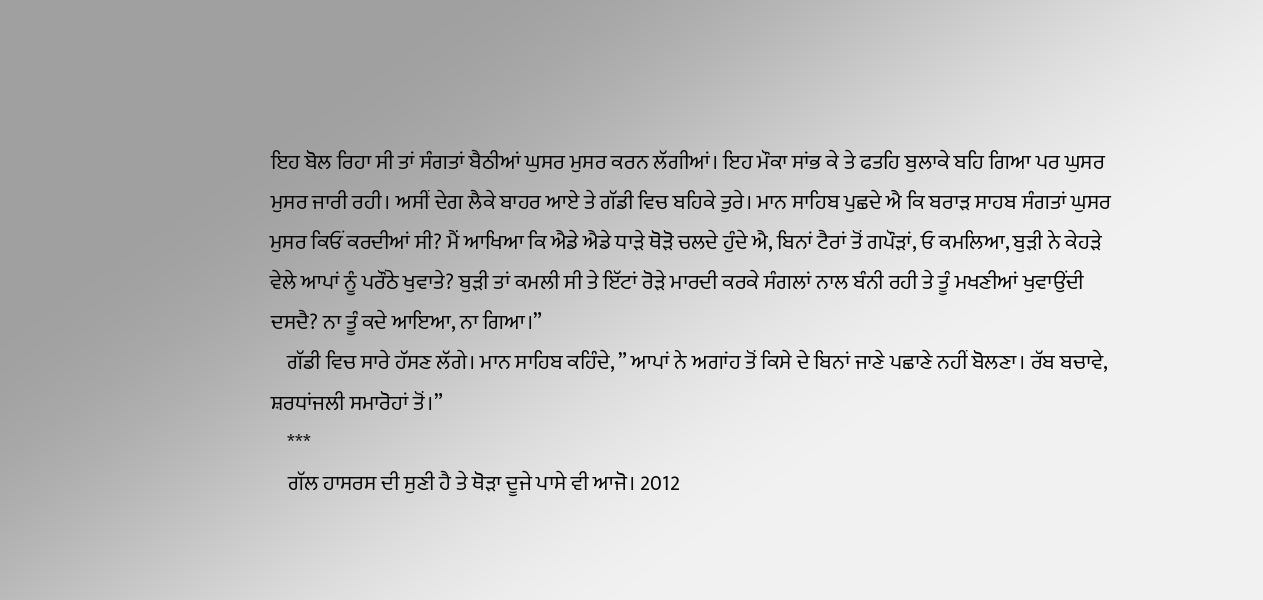ਇਹ ਬੋਲ ਰਿਹਾ ਸੀ ਤਾਂ ਸੰਗਤਾਂ ਬੈਠੀਆਂ ਘੁਸਰ ਮੁਸਰ ਕਰਨ ਲੱਗੀਆਂ। ਇਹ ਮੌਕਾ ਸਾਂਭ ਕੇ ਤੇ ਫਤਹਿ ਬੁਲਾਕੇ ਬਹਿ ਗਿਆ ਪਰ ਘੁਸਰ ਮੁਸਰ ਜਾਰੀ ਰਹੀ। ਅਸੀਂ ਦੇਗ ਲੈਕੇ ਬਾਹਰ ਆਏ ਤੇ ਗੱਡੀ ਵਿਚ ਬਹਿਕੇ ਤੁਰੇ। ਮਾਨ ਸਾਹਿਬ ਪੁਛਦੇ ਐ ਕਿ ਬਰਾੜ ਸਾਹਬ ਸੰਗਤਾਂ ਘੁਸਰ ਮੁਸਰ ਕਿਓਂ ਕਰਦੀਆਂ ਸੀ? ਮੈਂ ਆਖਿਆ ਕਿ ਐਡੇ ਐਡੇ ਧਾੜੇ ਥੋੜੋ ਚਲਦੇ ਹੁੰਦੇ ਐ, ਬਿਨਾਂ ਟੈਰਾਂ ਤੋਂ ਗਪੌੜਾਂ, ਓ ਕਮਲਿਆ, ਬੁੜੀ ਨੇ ਕੇਹੜੇ ਵੇਲੇ ਆਪਾਂ ਨੂੰ ਪਰੌਂਠੇ ਖੁਵਾਤੇ? ਬੁੜੀ ਤਾਂ ਕਮਲੀ ਸੀ ਤੇ ਇੱਟਾਂ ਰੋੜੇ ਮਾਰਦੀ ਕਰਕੇ ਸੰਗਲਾਂ ਨਾਲ ਬੰਨੀ ਰਹੀ ਤੇ ਤੂੰ ਮਖਣੀਆਂ ਖੁਵਾਉਂਦੀ ਦਸਦੈ? ਨਾ ਤੂੰ ਕਦੇ ਆਇਆ, ਨਾ ਗਿਆ।”
    ਗੱਡੀ ਵਿਚ ਸਾਰੇ ਹੱਸਣ ਲੱਗੇ। ਮਾਨ ਸਾਹਿਬ ਕਹਿੰਦੇ, ” ਆਪਾਂ ਨੇ ਅਗਾਂਹ ਤੋਂ ਕਿਸੇ ਦੇ ਬਿਨਾਂ ਜਾਣੇ ਪਛਾਣੇ ਨਹੀਂ ਬੋਲਣਾ। ਰੱਬ ਬਚਾਵੇ, ਸ਼ਰਧਾਂਜਲੀ ਸਮਾਰੋਹਾਂ ਤੋਂ।”
    ***
    ਗੱਲ ਹਾਸਰਸ ਦੀ ਸੁਣੀ ਹੈ ਤੇ ਥੋੜਾ ਦੂਜੇ ਪਾਸੇ ਵੀ ਆਜੋ। 2012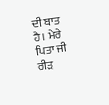ਦੀ ਬਾਤ ਹੈ। ਮੇਰੇ ਪਿਤਾ ਜੀ ਰੀੜ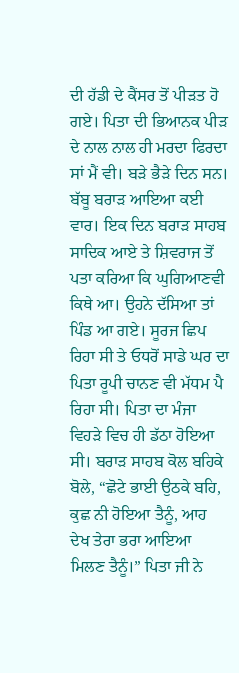ਦੀ ਹੱਡੀ ਦੇ ਕੈਂਸਰ ਤੋਂ ਪੀੜਤ ਹੋ ਗਏ। ਪਿਤਾ ਦੀ ਭਿਆਨਕ ਪੀੜ ਦੇ ਨਾਲ ਨਾਲ ਹੀ ਮਰਦਾ ਫਿਰਦਾ ਸਾਂ ਮੈਂ ਵੀ। ਬੜੇ ਭੈੜੇ ਦਿਨ ਸਨ। ਬੱਬੂ ਬਰਾੜ ਆਇਆ ਕਈ ਵਾਰ। ਇਕ ਦਿਨ ਬਰਾੜ ਸਾਹਬ ਸਾਦਿਕ ਆਏ ਤੇ ਸ਼ਿਵਰਾਜ ਤੋਂ ਪਤਾ ਕਰਿਆ ਕਿ ਘੁਗਿਆਣਵੀ ਕਿਥੇ ਆ। ਉਹਨੇ ਦੱਸਿਆ ਤਾਂ ਪਿੰਡ ਆ ਗਏ। ਸੂਰਜ ਛਿਪ ਰਿਹਾ ਸੀ ਤੇ ਓਧਰੋਂ ਸਾਡੇ ਘਰ ਦਾ ਪਿਤਾ ਰੂਪੀ ਚਾਨਣ ਵੀ ਮੱਧਮ ਪੈ ਰਿਹਾ ਸੀ। ਪਿਤਾ ਦਾ ਮੰਜਾ ਵਿਹੜੇ ਵਿਚ ਹੀ ਡੱਠਾ ਹੋਇਆ ਸੀ। ਬਰਾੜ ਸਾਹਬ ਕੋਲ ਬਹਿਕੇ ਬੋਲੇ, “ਛੋਟੇ ਭਾਈ ਉਠਕੇ ਬਹਿ, ਕੁਛ ਨੀ ਹੋਇਆ ਤੈਨੂੰ, ਆਹ ਦੇਖ ਤੇਰਾ ਭਰਾ ਆਇਆ ਮਿਲਣ ਤੈਨੂੰ।” ਪਿਤਾ ਜੀ ਨੇ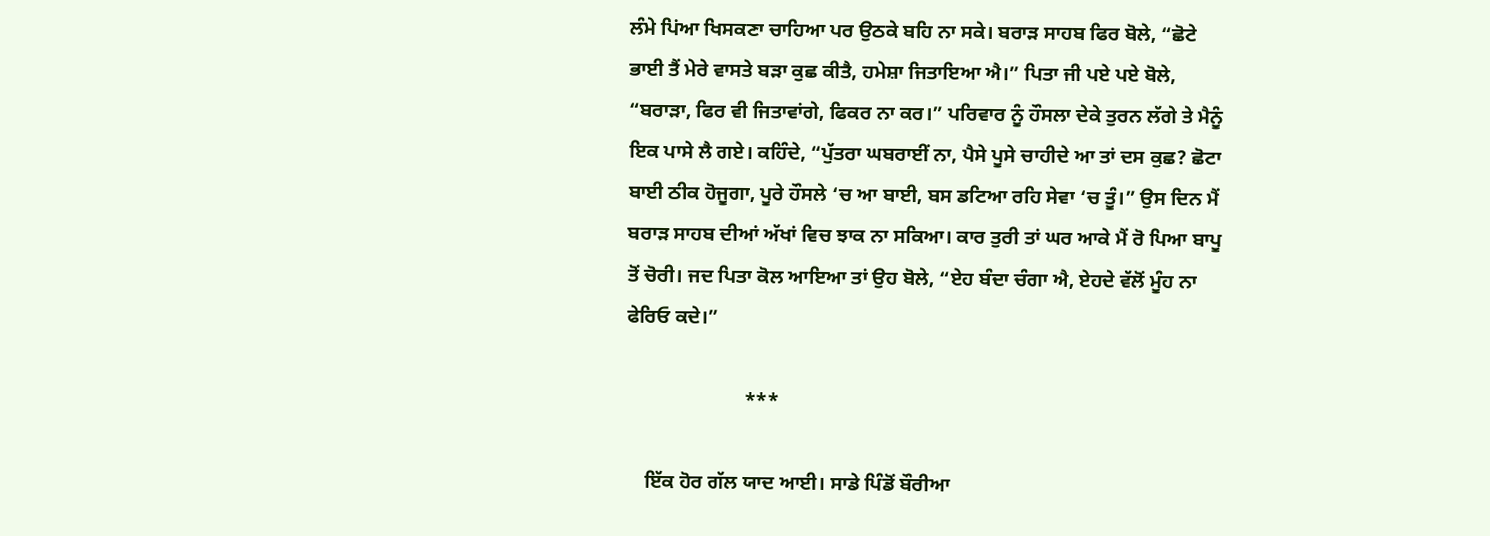ਲੰਮੇ ਪਿਂਆ ਖਿਸਕਣਾ ਚਾਹਿਆ ਪਰ ਉਠਕੇ ਬਹਿ ਨਾ ਸਕੇ। ਬਰਾੜ ਸਾਹਬ ਫਿਰ ਬੋਲੇ, “ਛੋਟੇ ਭਾਈ ਤੈਂ ਮੇਰੇ ਵਾਸਤੇ ਬੜਾ ਕੁਛ ਕੀਤੈ, ਹਮੇਸ਼ਾ ਜਿਤਾਇਆ ਐ।” ਪਿਤਾ ਜੀ ਪਏ ਪਏ ਬੋਲੇ, “ਬਰਾੜਾ, ਫਿਰ ਵੀ ਜਿਤਾਵਾਂਗੇ, ਫਿਕਰ ਨਾ ਕਰ।” ਪਰਿਵਾਰ ਨੂੰ ਹੌਸਲਾ ਦੇਕੇ ਤੁਰਨ ਲੱਗੇ ਤੇ ਮੈਨੂੰ ਇਕ ਪਾਸੇ ਲੈ ਗਏ। ਕਹਿੰਦੇ, “ਪੁੱਤਰਾ ਘਬਰਾਈਂ ਨਾ, ਪੈਸੇ ਪੂਸੇ ਚਾਹੀਦੇ ਆ ਤਾਂ ਦਸ ਕੁਛ? ਛੋਟਾ ਬਾਈ ਠੀਕ ਹੋਜੂਗਾ, ਪੂਰੇ ਹੌਸਲੇ ‘ਚ ਆ ਬਾਈ, ਬਸ ਡਟਿਆ ਰਹਿ ਸੇਵਾ ‘ਚ ਤੂੰ।” ਉਸ ਦਿਨ ਮੈਂ ਬਰਾੜ ਸਾਹਬ ਦੀਆਂ ਅੱਖਾਂ ਵਿਚ ਝਾਕ ਨਾ ਸਕਿਆ। ਕਾਰ ਤੁਰੀ ਤਾਂ ਘਰ ਆਕੇ ਮੈਂ ਰੋ ਪਿਆ ਬਾਪੂ ਤੋਂ ਚੋਰੀ। ਜਦ ਪਿਤਾ ਕੋਲ ਆਇਆ ਤਾਂ ਉਹ ਬੋਲੇ, “ਏਹ ਬੰਦਾ ਚੰਗਾ ਐ, ਏਹਦੇ ਵੱਲੋਂ ਮੂੰਹ ਨਾ ਫੇਰਿਓ ਕਦੇ।”

                        ***

    ਇੱਕ ਹੋਰ ਗੱਲ ਯਾਦ ਆਈ। ਸਾਡੇ ਪਿੰਡੋਂ ਬੌਰੀਆ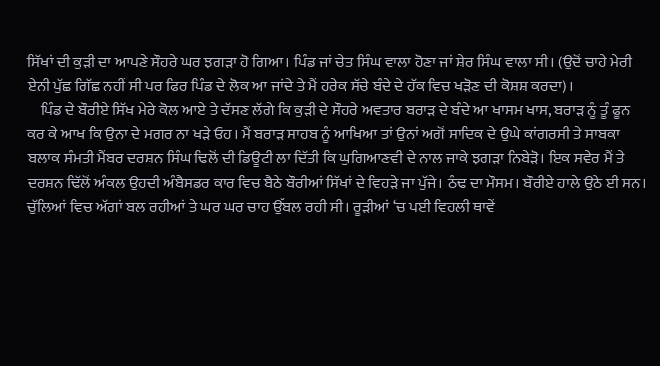ਸਿੱਖਾਂ ਦੀ ਕੁੜੀ ਦਾ ਆਪਣੇ ਸੌਹਰੇ ਘਰ ਝਗੜਾ ਹੋ ਗਿਆ। ਪਿੰਡ ਜਾਂ ਚੇਤ ਸਿੰਘ ਵਾਲਾ ਹੋਣਾ ਜਾਂ ਸ਼ੇਰ ਸਿੰਘ ਵਾਲਾ ਸੀ। (ਉਦੋਂ ਚਾਹੇ ਮੇਰੀ ਏਨੀ ਪੁੱਛ ਗਿੱਛ ਨਹੀਂ ਸੀ ਪਰ ਫਿਰ ਪਿੰਡ ਦੇ ਲੋਕ ਆ ਜਾਂਦੇ ਤੇ ਮੈਂ ਹਰੇਕ ਸੱਚੇ ਬੰਦੇ ਦੇ ਹੱਕ ਵਿਚ ਖੜੋਣ ਦੀ ਕੋਸ਼ਸ਼ ਕਰਦਾ)।
    ਪਿੰਡ ਦੇ ਬੌਰੀਏ ਸਿੱਖ ਮੇਰੇ ਕੋਲ ਆਏ ਤੇ ਦੱਸਣ ਲੱਗੇ ਕਿ ਕੁੜੀ ਦੇ ਸੌਹਰੇ ਅਵਤਾਰ ਬਰਾੜ ਦੇ ਬੰਦੇ ਆ ਖਾਸਮ ਖਾਸ, ਬਰਾੜ ਨੂੰ ਤੂੰ ਫੂਨ ਕਰ ਕੇ ਆਖ ਕਿ ਉਨਾ ਦੇ ਮਗਰ ਨਾ ਖੜੇ ਓਹ। ਮੈਂ ਬਰਾੜ ਸਾਹਬ ਨੂੰ ਆਖਿਆ ਤਾਂ ਉਨਾਂ ਅਗੋਂ ਸਾਦਿਕ ਦੇ ਉਘੇ ਕਾਂਗਰਸੀ ਤੇ ਸਾਬਕਾ ਬਲਾਕ ਸੰਮਤੀ ਮੈਂਬਰ ਦਰਸ਼ਨ ਸਿੰਘ ਢਿਲੋਂ ਦੀ ਡਿਊਟੀ ਲਾ ਦਿੱਤੀ ਕਿ ਘੁਗਿਆਣਵੀ ਦੇ ਨਾਲ ਜਾਕੇ ਝਗੜਾ ਨਿਬੇੜੋ। ਇਕ ਸਵੇਰ ਮੈਂ ਤੇ ਦਰਸ਼ਨ ਢਿੱਲੋਂ ਅੰਕਲ ਉਹਦੀ ਅੰਬੈਸਡਰ ਕਾਰ ਵਿਚ ਬੈਠੇ ਬੌਰੀਆਂ ਸਿੱਖਾਂ ਦੇ ਵਿਹੜੇ ਜਾ ਪੁੱਜੇ। ਠੰਢ ਦਾ ਮੌਸਮ। ਬੌਰੀਏ ਹਾਲੇ ਉਠੇ ਈ ਸਨ। ਚੁੱਲਿਆਂ ਵਿਚ ਅੱਗਾਂ ਬਲ ਰਹੀਆਂ ਤੇ ਘਰ ਘਰ ਚਾਹ ਉੱਬਲ ਰਹੀ ਸੀ। ਰੂੜੀਆਂ ‘ਚ ਪਈ ਵਿਹਲੀ ਥਾਵੇਂ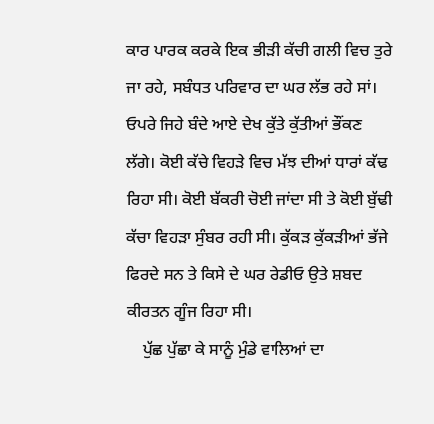ਕਾਰ ਪਾਰਕ ਕਰਕੇ ਇਕ ਭੀੜੀ ਕੱਚੀ ਗਲੀ ਵਿਚ ਤੁਰੇ ਜਾ ਰਹੇ, ਸਬੰਧਤ ਪਰਿਵਾਰ ਦਾ ਘਰ ਲੱਭ ਰਹੇ ਸਾਂ। ਓਪਰੇ ਜਿਹੇ ਬੰਦੇ ਆਏ ਦੇਖ ਕੁੱਤੇ ਕੁੱਤੀਆਂ ਭੌਂਕਣ ਲੱਗੇ। ਕੋਈ ਕੱਚੇ ਵਿਹੜੇ ਵਿਚ ਮੱਝ ਦੀਆਂ ਧਾਰਾਂ ਕੱਢ ਰਿਹਾ ਸੀ। ਕੋਈ ਬੱਕਰੀ ਚੋਈ ਜਾਂਦਾ ਸੀ ਤੇ ਕੋਈ ਬੁੱਢੀ ਕੱਚਾ ਵਿਹੜਾ ਸੁੰਬਰ ਰਹੀ ਸੀ। ਕੁੱਕੜ ਕੁੱਕੜੀਆਂ ਭੱਜੇ ਫਿਰਦੇ ਸਨ ਤੇ ਕਿਸੇ ਦੇ ਘਰ ਰੇਡੀਓ ਉਤੇ ਸ਼ਬਦ ਕੀਰਤਨ ਗੂੰਜ ਰਿਹਾ ਸੀ।
    ਪੁੱਛ ਪੁੱਛਾ ਕੇ ਸਾਨੂੰ ਮੁੰਡੇ ਵਾਲਿਆਂ ਦਾ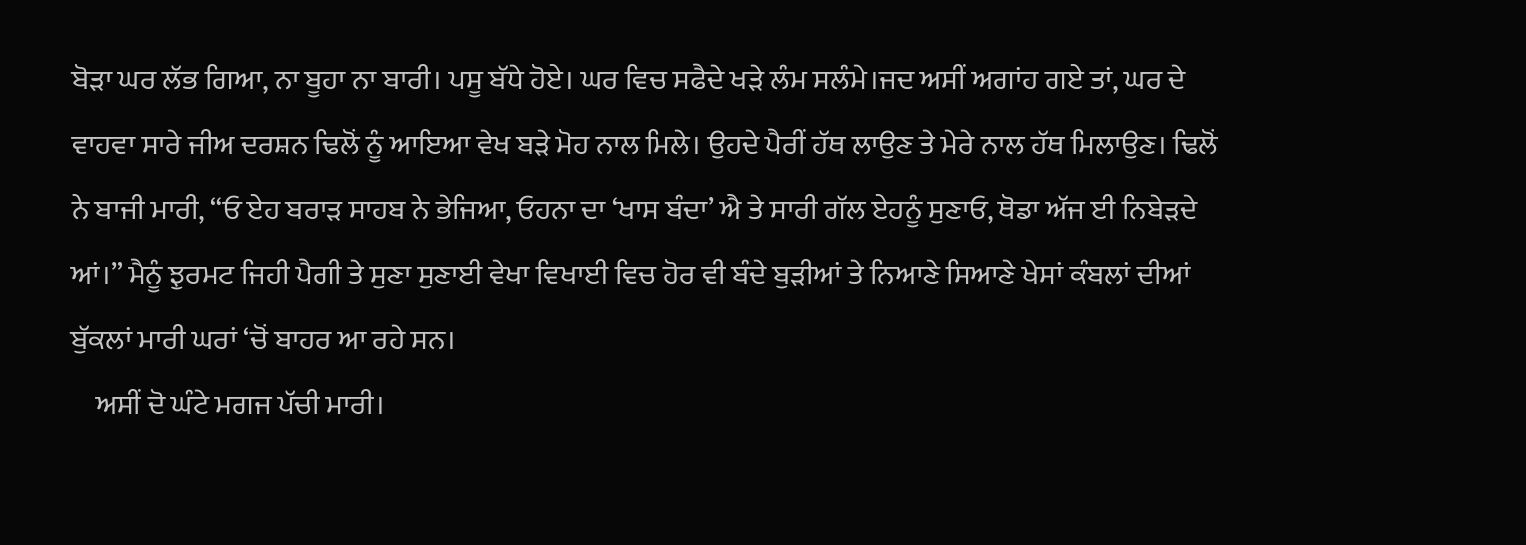ਬੋੜਾ ਘਰ ਲੱਭ ਗਿਆ, ਨਾ ਬੂਹਾ ਨਾ ਬਾਰੀ। ਪਸੂ ਬੱਧੇ ਹੋਏ। ਘਰ ਵਿਚ ਸਫੈਦੇ ਖੜੇ ਲੰਮ ਸਲੰਮੇ।ਜਦ ਅਸੀਂ ਅਗਾਂਹ ਗਏ ਤਾਂ, ਘਰ ਦੇ ਵਾਹਵਾ ਸਾਰੇ ਜੀਅ ਦਰਸ਼ਨ ਢਿਲੋਂ ਨੂੰ ਆਇਆ ਵੇਖ ਬੜੇ ਮੋਹ ਨਾਲ ਮਿਲੇ। ਉਹਦੇ ਪੈਰੀਂ ਹੱਥ ਲਾਉਣ ਤੇ ਮੇਰੇ ਨਾਲ ਹੱਥ ਮਿਲਾਉਣ। ਢਿਲੋਂ ਨੇ ਬਾਜੀ ਮਾਰੀ, “ਓ ਏਹ ਬਰਾੜ ਸਾਹਬ ਨੇ ਭੇਜਿਆ, ਓਹਨਾ ਦਾ ‘ਖਾਸ ਬੰਦਾ’ ਐ ਤੇ ਸਾਰੀ ਗੱਲ ਏਹਨੂੰ ਸੁਣਾਓ, ਥੋਡਾ ਅੱਜ ਈ ਨਿਬੇੜਦੇ ਆਂ।” ਮੈਨੂੰ ਝੁਰਮਟ ਜਿਹੀ ਪੈਗੀ ਤੇ ਸੁਣਾ ਸੁਣਾਈ ਵੇਖਾ ਵਿਖਾਈ ਵਿਚ ਹੋਰ ਵੀ ਬੰਦੇ ਬੁੜੀਆਂ ਤੇ ਨਿਆਣੇ ਸਿਆਣੇ ਖੇਸਾਂ ਕੰਬਲਾਂ ਦੀਆਂ ਬੁੱਕਲਾਂ ਮਾਰੀ ਘਰਾਂ ‘ਚੋਂ ਬਾਹਰ ਆ ਰਹੇ ਸਨ।
    ਅਸੀਂ ਦੋ ਘੰਟੇ ਮਗਜ ਪੱਚੀ ਮਾਰੀ।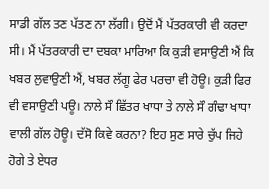ਸਾਡੀ ਗੱਲ ਤਣ ਪੱਤਣ ਨਾ ਲੱਗੀ। ਉਦੋਂ ਮੈਂ ਪੱਤਰਕਾਰੀ ਵੀ ਕਰਦਾ ਸੀ। ਮੈਂ ਪੱਤਰਕਾਰੀ ਦਾ ਦਬਕਾ ਮਾਰਿਆ ਕਿ ਕੁੜੀ ਵਸਾਉਣੀ ਐਂ ਕਿ ਖਬਰ ਲੁਵਾਉਣੀ ਐਂ, ਖਬਰ ਲੱਗੂ ਫੇਰ ਪਰਚਾ ਵੀ ਹੋਊ। ਕੁੜੀ ਫਿਰ ਵੀ ਵਸਾਉਣੀ ਪਊ। ਨਾਲੇ ਸੌ ਛਿੱਤਰ ਖਾਧਾ ਤੇ ਨਾਲੇ ਸੌ ਗੰਢਾ ਖਾਧਾ ਵਾਲੀ ਗੱਲ ਹੋਊ। ਦੱਸੋ ਕਿਵੇ ਕਰਨਾ? ਇਹ ਸੁਣ ਸਾਰੇ ਚੁੱਪ ਜਿਹੇ ਹੋਗੇ ਤੇ ਏਧਰ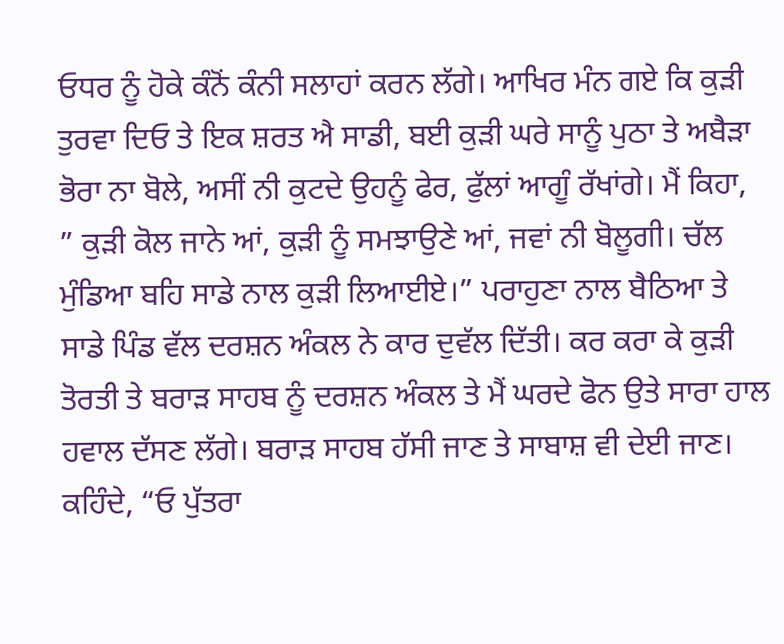ਓਧਰ ਨੂੰ ਹੋਕੇ ਕੰਨੋਂ ਕੰਨੀ ਸਲਾਹਾਂ ਕਰਨ ਲੱਗੇ। ਆਖਿਰ ਮੰਨ ਗਏ ਕਿ ਕੁੜੀ ਤੁਰਵਾ ਦਿਓ ਤੇ ਇਕ ਸ਼ਰਤ ਐ ਸਾਡੀ, ਬਈ ਕੁੜੀ ਘਰੇ ਸਾਨੂੰ ਪੁਠਾ ਤੇ ਅਬੈੜਾ ਭੋਰਾ ਨਾ ਬੋਲੇ, ਅਸੀਂ ਨੀ ਕੁਟਦੇ ਉਹਨੂੰ ਫੇਰ, ਫੁੱਲਾਂ ਆਗੂੰ ਰੱਖਾਂਗੇ। ਮੈਂ ਕਿਹਾ, ” ਕੁੜੀ ਕੋਲ ਜਾਨੇ ਆਂ, ਕੁੜੀ ਨੂੰ ਸਮਝਾਉਣੇ ਆਂ, ਜਵਾਂ ਨੀ ਬੋਲੂਗੀ। ਚੱਲ ਮੁੰਡਿਆ ਬਹਿ ਸਾਡੇ ਨਾਲ ਕੁੜੀ ਲਿਆਈਏ।” ਪਰਾਹੁਣਾ ਨਾਲ ਬੈਠਿਆ ਤੇ ਸਾਡੇ ਪਿੰਡ ਵੱਲ ਦਰਸ਼ਨ ਅੰਕਲ ਨੇ ਕਾਰ ਦੁਵੱਲ ਦਿੱਤੀ। ਕਰ ਕਰਾ ਕੇ ਕੁੜੀ ਤੋਰਤੀ ਤੇ ਬਰਾੜ ਸਾਹਬ ਨੂੰ ਦਰਸ਼ਨ ਅੰਕਲ ਤੇ ਮੈਂ ਘਰਦੇ ਫੋਨ ਉਤੇ ਸਾਰਾ ਹਾਲ ਹਵਾਲ ਦੱਸਣ ਲੱਗੇ। ਬਰਾੜ ਸਾਹਬ ਹੱਸੀ ਜਾਣ ਤੇ ਸਾਬਾਸ਼ ਵੀ ਦੇਈ ਜਾਣ। ਕਹਿੰਦੇ, “ਓ ਪੁੱਤਰਾ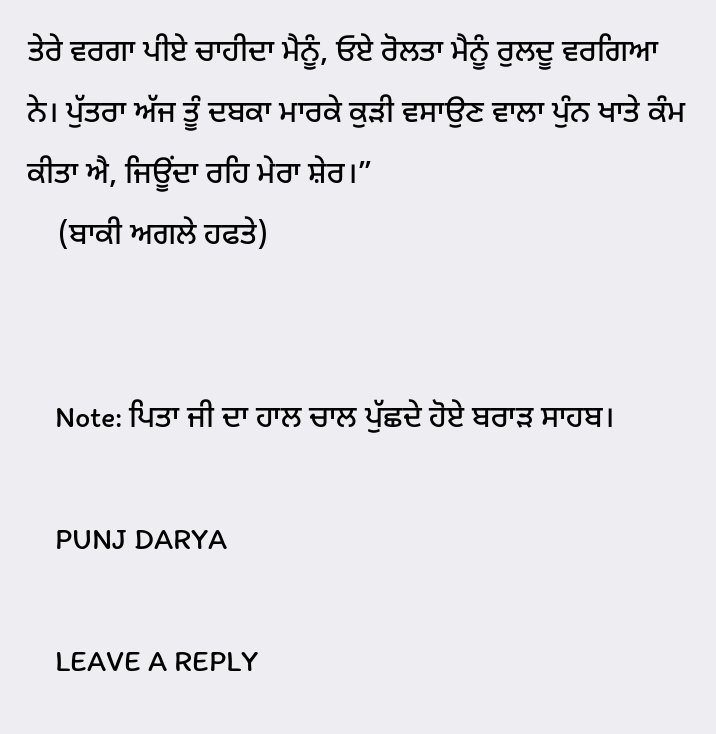ਤੇਰੇ ਵਰਗਾ ਪੀਏ ਚਾਹੀਦਾ ਮੈਨੂੰ, ਓਏ ਰੋਲਤਾ ਮੈਨੂੰ ਰੁਲਦੂ ਵਰਗਿਆ ਨੇ। ਪੁੱਤਰਾ ਅੱਜ ਤੂੰ ਦਬਕਾ ਮਾਰਕੇ ਕੁੜੀ ਵਸਾਉਣ ਵਾਲਾ ਪੁੰਨ ਖਾਤੇ ਕੰਮ ਕੀਤਾ ਐ, ਜਿਊਂਦਾ ਰਹਿ ਮੇਰਾ ਸ਼ੇਰ।”
    (ਬਾਕੀ ਅਗਲੇ ਹਫਤੇ)


    Note: ਪਿਤਾ ਜੀ ਦਾ ਹਾਲ ਚਾਲ ਪੁੱਛਦੇ ਹੋਏ ਬਰਾੜ ਸਾਹਬ।

    PUNJ DARYA

    LEAVE A REPLY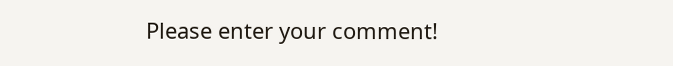Please enter your comment!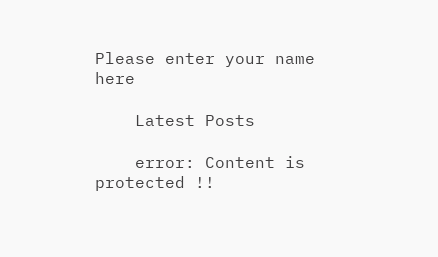Please enter your name here

    Latest Posts

    error: Content is protected !!